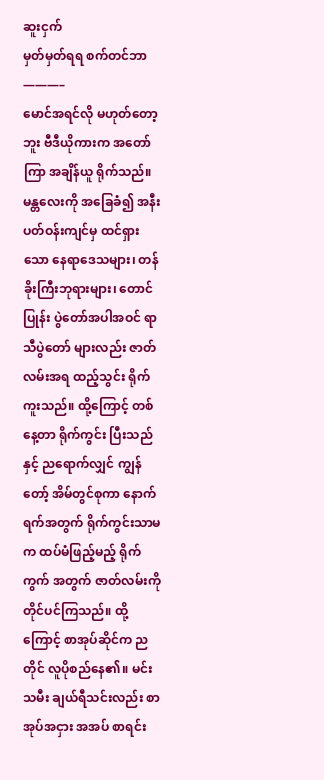ဆူးငှက်
မှတ်မှတ်ရရ စက်တင်ဘာ
———–
မောင်အရင်လို မဟုတ်တော့ဘူး ဗီဒီယိုကားက အတော်ကြာ အချိန်ယူ ရိုက်သည်။ မန္တလေးကို အခြေခံ၍ အနီး ပတ်ဝန်းကျင်မှ ထင်ရှားသော နေရာဒေသများ၊ တန်ခိုးကြီးဘုရားများ၊ တောင်ပြုန်း ပွဲတော်အပါအဝင် ရာသီပွဲတော် များလည်း ဇာတ်လမ်းအရ ထည့်သွင်း ရိုက်ကူးသည်။ ထို့ကြောင့် တစ်နေ့တာ ရိုက်ကွင်း ပြီးသည်နှင့် ညရောက်လျှင် ကျွန်တော့် အိမ်တွင်စုကာ နောက်ရက်အတွက် ရိုက်ကွင်းသာမက ထပ်မံဖြည့်မည့် ရိုက်ကွက် အတွက် ဇာတ်လမ်းကို တိုင်ပင်ကြသည်။ ထို့ကြောင့် စာအုပ်ဆိုင်က ညတိုင် လူပိုစည်နေ၏။ မင်းသမီး ချယ်ရီသင်းလည်း စာအုပ်အငှား အအပ် စာရင်း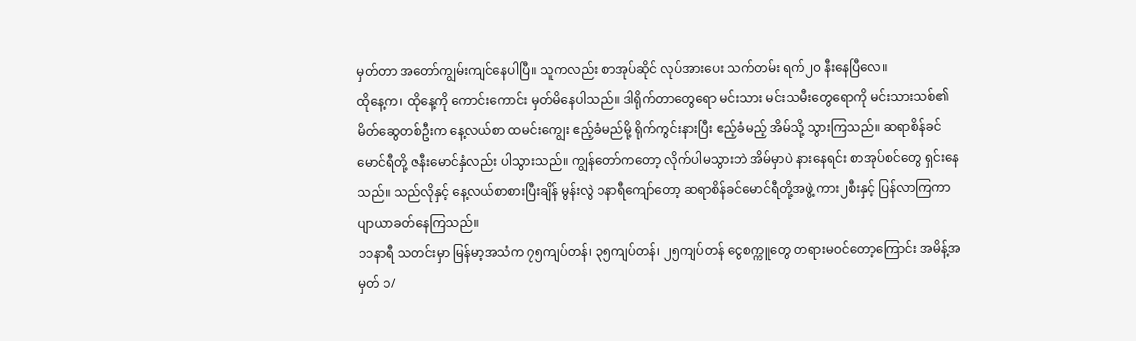မှတ်တာ အတော်ကျွမ်းကျင်နေပါပြီ။ သူကလည်း စာအုပ်ဆိုင် လုပ်အားပေး သက်တမ်း ရက်၂၀ နီးနေပြီလေ။
ထိုနေ့က၊ ထိုနေ့ကို ကောင်းကောင်း မှတ်မိနေပါသည်။ ဒါရိုက်တာတွေရော မင်းသား မင်းသမီးတွေရောကို မင်းသားသစ်၏ မိတ်ဆွေတစ်ဦးက နေ့လယ်စာ ထမင်းကျွေး ဧည့်ခံမည်မို့ ရိုက်ကွင်းနားပြီး ဧည့်ခံမည့် အိမ်သို့ သွားကြသည်။ ဆရာစိန်ခင်မောင်ရီတို့ ဇနီးမောင်နှံလည်း ပါသွားသည်။ ကျွန်တော်ကတော့ လိုက်ပါမသွားဘဲ အိမ်မှာပဲ နားနေရင်း စာအုပ်စင်တွေ ရှင်းနေသည်။ သည်လိုနှင့် နေ့လယ်စာစားပြီးချိန် မွန်းလွဲ ၁နာရီကျော်တော့ ဆရာစိန်ခင်မောင်ရီတို့အဖွဲ့ ကား၂စီးနှင့် ပြန်လာကြကာ ပျာယာခတ်နေကြသည်။
၁၁နာရီ သတင်းမှာ မြန်မာ့အသံက ၇၅ကျပ်တန်၊ ၃၅ကျပ်တန်၊ ၂၅ကျပ်တန် ငွေစက္ကူတွေ တရားမဝင်တော့ကြောင်း အမိန့်အမှတ် ၁/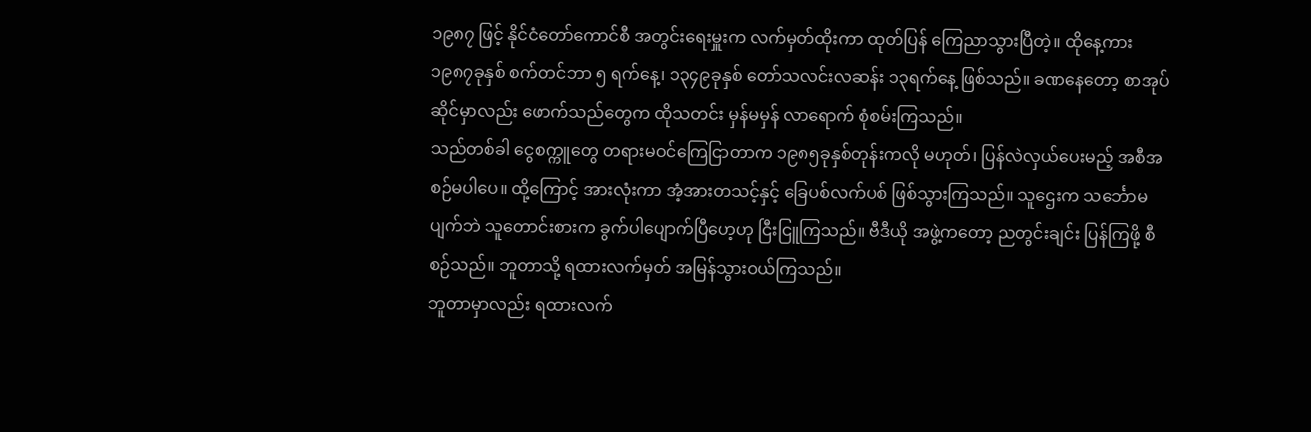၁၉၈၇ ဖြင့် နိုင်ငံတော်ကောင်စီ အတွင်းရေးမှူးက လက်မှတ်ထိုးကာ ထုတ်ပြန် ကြေညာသွားပြီတဲ့။ ထိုနေ့ကား ၁၉၈၇ခုနှစ် စက်တင်ဘာ ၅ ရက်နေ့၊ ၁၃၄၉ခုနှစ် တော်သလင်းလဆန်း ၁၃ရက်နေ့ ဖြစ်သည်။ ခဏနေတော့ စာအုပ်ဆိုင်မှာလည်း ဖောက်သည်တွေက ထိုသတင်း မှန်မမှန် လာရောက် စုံစမ်းကြသည်။
သည်တစ်ခါ ငွေစက္ကူတွေ တရားမဝင်ကြေငြာတာက ၁၉၈၅ခုနှစ်တုန်းကလို မဟုတ်၊ ပြန်လဲလှယ်ပေးမည့် အစီအစဉ်မပါပေ။ ထို့ကြောင့် အားလုံးကာ အံ့အားတသင့်နှင့် ခြေပစ်လက်ပစ် ဖြစ်သွားကြသည်။ သူဌေးက သင်္ဘောမပျက်ဘဲ သူတောင်းစားက ခွက်ပါပျောက်ပြီဟေ့ဟု ငြီးငြူကြသည်။ ဗီဒီယို အဖွဲ့ကတော့ ညတွင်းချင်း ပြန်ကြဖို့ စီစဉ်သည်။ ဘူတာသို့ ရထားလက်မှတ် အမြန်သွားဝယ်ကြသည်။
ဘူတာမှာလည်း ရထားလက်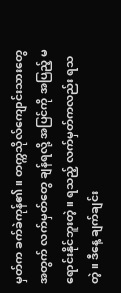မှတ်က ခက်ခဲကုန်၏။ တက္ကသိုလ်ကျောင်းသားတွေ အတွက် လက်မှတ်တွေ ချန်ရလို့ အပြင်ကို အပြည့် မရောင်းနိုင်ဘူးတဲ့။ ရသည့် လက်မှတ်ကလည်း ရသတဲ့။ ဒီနေ့ ချက်ချင်း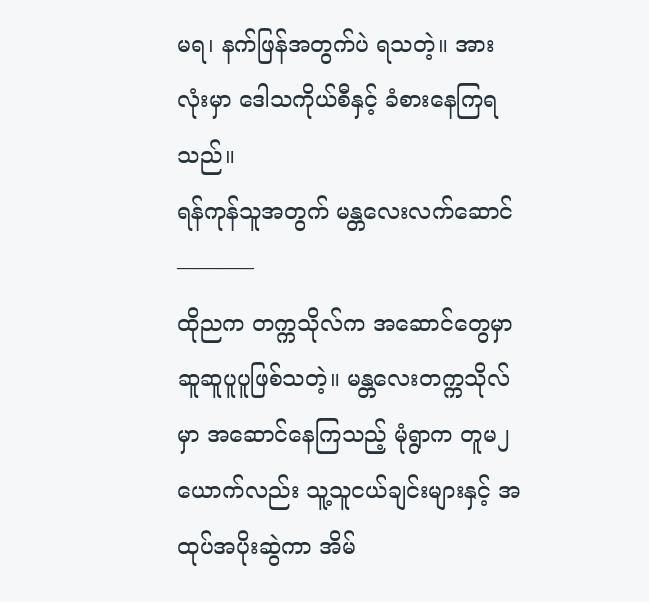မရ၊ နက်ဖြန်အတွက်ပဲ ရသတဲ့။ အားလုံးမှာ ဒေါသကိုယ်စီနှင့် ခံစားနေကြရသည်။
ရန်ကုန်သူအတွက် မန္တလေးလက်ဆောင်
———–
ထိုညက တက္ကသိုလ်က အဆောင်တွေမှာ ဆူဆူပူပူဖြစ်သတဲ့။ မန္တလေးတက္ကသိုလ်မှာ အဆောင်နေကြသည့် မုံရွာက တူမ၂ယောက်လည်း သူ့သူငယ်ချင်းများနှင့် အထုပ်အပိုးဆွဲကာ အိမ်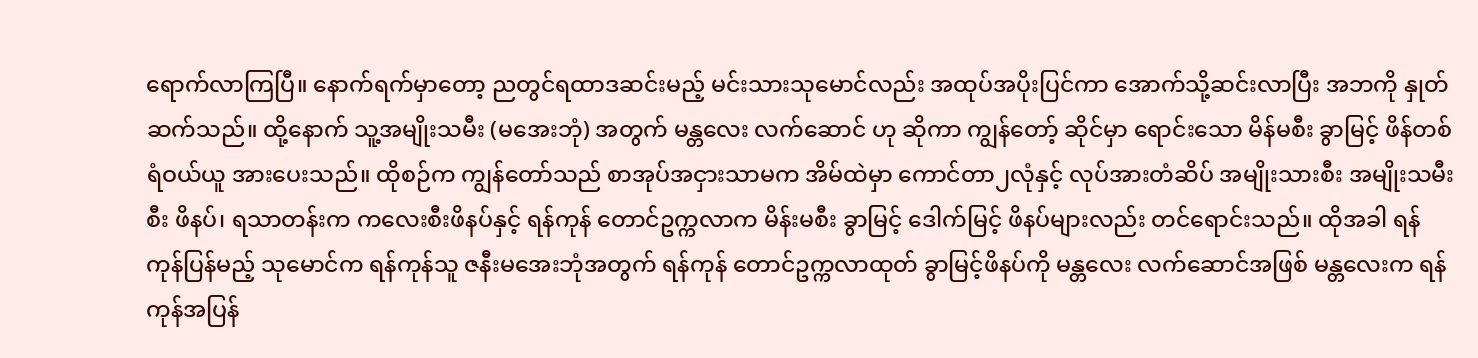ရောက်လာကြပြီ။ နောက်ရက်မှာတော့ ညတွင်ရထာဒဆင်းမည့် မင်းသားသုမောင်လည်း အထုပ်အပိုးပြင်ကာ အောက်သို့ဆင်းလာပြီး အဘကို နှုတ်ဆက်သည်။ ထို့နောက် သူ့အမျိုးသမီး (မအေးဘုံ) အတွက် မန္တလေး လက်ဆောင် ဟု ဆိုကာ ကျွန်တော့် ဆိုင်မှာ ရောင်းသော မိန်မစီး ခွာမြင့် ဖိန်တစ်ရံဝယ်ယူ အားပေးသည်။ ထိုစဉ်က ကျွန်တော်သည် စာအုပ်အငှားသာမက အိမ်ထဲမှာ ကောင်တာ၂လုံနှင့် လုပ်အားတံဆိပ် အမျိုးသားစီး အမျိုးသမီးစီး ဖိနပ်၊ ရသာတန်းက ကလေးစီးဖိနပ်နှင့် ရန်ကုန် တောင်ဥက္ကလာက မိန်းမစီး ခွာမြင့် ဒေါက်မြင့် ဖိနပ်များလည်း တင်ရောင်းသည်။ ထိုအခါ ရန်ကုန်ပြန်မည့် သုမောင်က ရန်ကုန်သူ ဇနီးမအေးဘုံအတွက် ရန်ကုန် တောင်ဥက္ကလာထုတ် ခွာမြင့်ဖိနပ်ကို မန္တလေး လက်ဆောင်အဖြစ် မန္တလေးက ရန်ကုန်အပြန်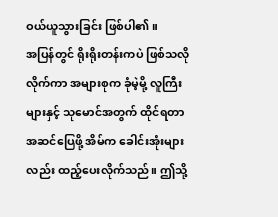ဝယ်ယူသွားခြင်း ဖြစ်ပါ၏။
အပြန်တွင် ရိုးရိုးတန်းကပဲ ဖြစ်သလိုလိုက်ကာ အများစုက ခုံမဲ့မို့ လူကြီးများနှင့် သုမောင်အတွက် ထိုင်ရတာ အဆင်ပြေဖို့ အိမ်က ခေါင်းအုံးများလည်း ထည့်ပေးလိုက်သည်။ ဤသို့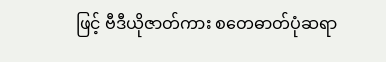ဖြင့် ဗီဒီယိုဇာတ်ကား စတေဓာတ်ပုံဆရာ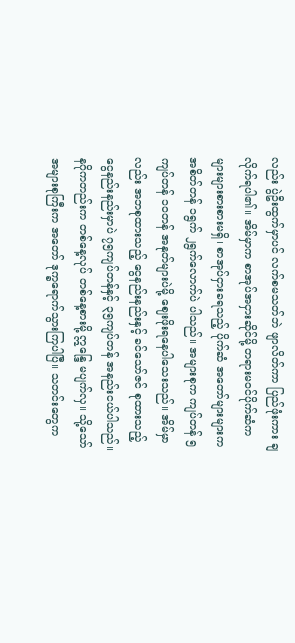လည်း ပွဲဦးထွက်မှာပင် လက်စမသတ်ဘဲ ဖျာလိတ်ကာ ပြည်ဖုံးကား ချလိုက်ရပါ၏။ အိမ်မှာက စာအုပ်အငှားဆိုင်မို့ တရားမဝင်ပိုက်ဆံက များများစားစားမရှိ၊ စာအုပ်ငှားခရသည့် ပိုက်ဆံ အတော်များများက အစိတ်တန် ၁ရွက် ၂ရွက်လောက်ပဲ ပါသည်။ အများစုက ကျပ်တန် ၅ကျပ်တန် ၁၀တန် အနုတ်များပဲမို့ ဈေးဖိုးရနေပါသေးသည်။ အိမ်မှာလည်း အဘစုထားသည့် ငွေနည်းနည်းနှင့် ခင်သော်ဇင် စုထားသည့် ငွေနည်းနည်းမှာပဲ ၇၅ကျပ်တန်နှင့် ၃၅ကျပ်တန် အနည်းငယ်ပါသည်။ နဂိုကတည်းက တစ်နေ့လုပ် တစ်နေ့စားမို့ ဣန္ဒြေ မပျက်လှ။ သို့သော် အများစုကြီးက အတော် ဒုက္ခရောက်သွားကြပါပြီ။ သတင်းတွေက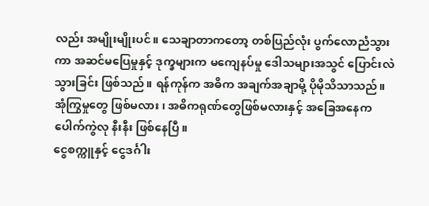လည်း အမျိုးမျိုးပင်။ သေချာတာကတော့ တစ်ပြည်လုံး ပွက်လောညံသွားကာ အဆင်မပြေမှုနှင့် ဒုက္ခများက မကျေနပ်မှု ဒေါသများအသွင် ပြောင်းလဲသွားခြင်း ဖြစ်သည်။ ရန်ကုန်က အဓိက အချက်အချာမို့ ပိုမိုသိသာသည်။ အုံကြွမှုတွေ ဖြစ်မလား၊ အဓိကရုဏ်တွေဖြစ်မလားနှင့် အခြေအနေက ပေါက်ကွဲလု နီးနီး ဖြစ်နေပြီ။
ငွေစက္ကူနှင့် ငွေဒင်္ဂါး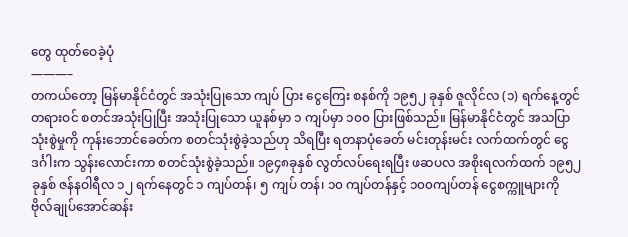တွေ ထုတ်ဝေခဲ့ပုံ
———–
တကယ်တော့ မြန်မာနိုင်ငံတွင် အသုံးပြုသော ကျပ် ပြား ငွေကြေး စနစ်ကို ၁၉၅၂ ခုနှစ် ဇူလိုင်လ (၁) ရက်နေ့တွင် တရားဝင် စတင်အသုံးပြုပြီး အသုံးပြုသော ယူနစ်မှာ ၁ ကျပ်မှာ ၁၀၀ ပြားဖြစ်သည်။ မြန်မာနိုင်ငံတွင် အသပြာသုံးစွဲမှုကို ကုန်းဘောင်ခေတ်က စတင်သုံးစွဲခဲ့သည်ဟု သိရပြီး ရတနာပုံခေတ် မင်းတုန်းမင်း လက်ထက်တွင် ငွေဒင်္ဂါးက သွန်းလောင်းကာ စတင်သုံးစွဲခဲ့သည်။ ၁၉၄၈ခုနှစ် လွတ်လပ်ရေးရပြီး ဖဆပလ အစိုးရလက်ထက် ၁၉၅၂ ခုနှစ် ဇန်နဝါရီလ ၁၂ ရက်နေတွင် ၁ ကျပ်တန်၊ ၅ ကျပ် တန်၊ ၁၀ ကျပ်တန်နှင့် ၁၀၀ကျပ်တန် ငွေစက္ကူများကို ဗိုလ်ချုပ်အောင်ဆန်း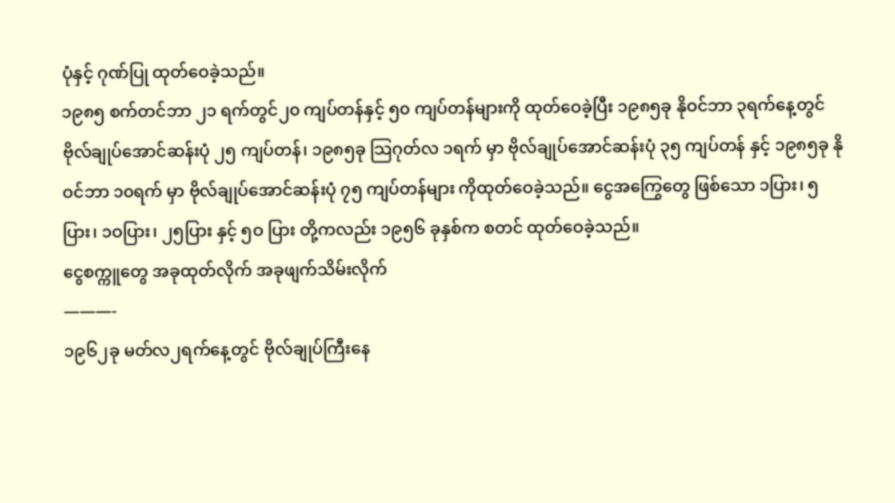ပုံနှင့် ဂုဏ်ပြု ထုတ်ဝေခဲ့သည်။
၁၉၈၅ စက်တင်ဘာ ၂၁ ရက်တွင်၂၀ ကျပ်တန်နှင့် ၅၀ ကျပ်တန်များကို ထုတ်ဝေခဲ့ပြီး ၁၉၈၅ခု နိုဝင်ဘာ ၃ရက်နေ့တွင် ဗိုလ်ချုပ်အောင်ဆန်းပုံ ၂၅ ကျပ်တန်၊ ၁၉၈၅ခု သြဂုတ်လ ၁ရက် မှာ ဗိုလ်ချုပ်အောင်ဆန်းပုံ ၃၅ ကျပ်တန် နှင့် ၁၉၈၅ခု နိုဝင်ဘာ ၁၀ရက် မှာ ဗိုလ်ချုပ်အောင်ဆန်းပုံ ၇၅ ကျပ်တန်များ ကိုထုတ်ဝေခဲ့သည်။ ငွေအကြွေတွေ ဖြစ်သော ၁ပြား၊ ၅ပြား၊ ၁ဝပြား၊ ၂၅ပြား နှင့် ၅ဝ ပြား တို့ကလည်း ၁၉၅၆ ခုနှစ်က စတင် ထုတ်ဝေခဲ့သည်။
ငွေစက္ကူတွေ အခုထုတ်လိုက် အခုဖျက်သိမ်းလိုက်
———-
၁၉၆၂ခု မတ်လ၂ရက်နေ့တွင် ဗိုလ်ချုပ်ကြီးနေ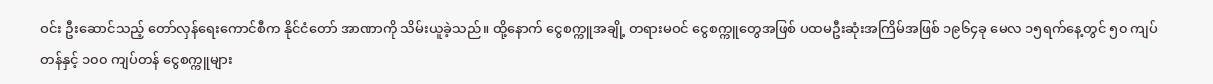ဝင်း ဦးဆောင်သည့် တော်လှန်ရေးကောင်စီက နိုင်ငံတော် အာဏာကို သိမ်းယူခဲ့သည်။ ထို့နောက် ငွေစက္ကူအချို့ တရားမဝင် ငွေစက္ကူတွေအဖြစ် ပထမဦးဆုံးအကြိမ်အဖြစ် ၁၉၆၄ခု မေလ ၁၅ရက်နေ့တွင် ၅၀ ကျပ်တန်နှင့် ၁၀၀ ကျပ်တန် ငွေစက္ကူများ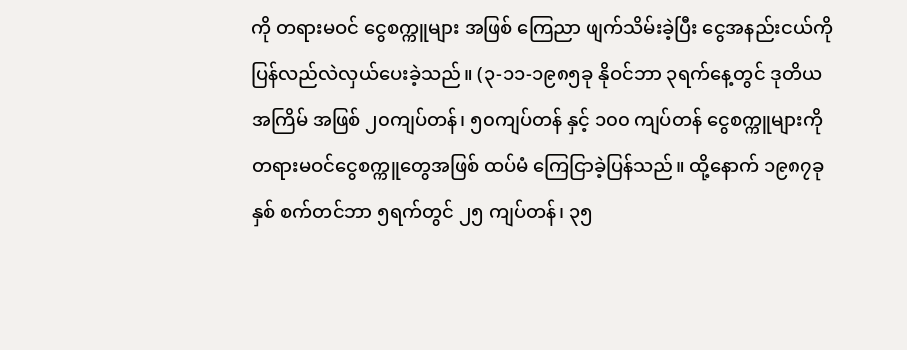ကို တရားမဝင် ငွေစက္ကူများ အဖြစ် ကြေညာ ဖျက်သိမ်းခဲ့ပြီး ငွေအနည်းငယ်ကို ပြန်လည်လဲလှယ်ပေးခဲ့သည်။ (၃-၁၁-၁၉၈၅ခု နိုဝင်ဘာ ၃ရက်နေ့တွင် ဒုတိယအကြိမ် အဖြစ် ၂၀ကျပ်တန်၊ ၅၀ကျပ်တန် နှင့် ၁၀၀ ကျပ်တန် ငွေစက္ကူများကို တရားမဝင်ငွေစက္ကူတွေအဖြစ် ထပ်မံ ကြေငြာခဲ့ပြန်သည်။ ထို့နောက် ၁၉၈၇ခုနှစ် စက်တင်ဘာ ၅ရက်တွင် ၂၅ ကျပ်တန်၊ ၃၅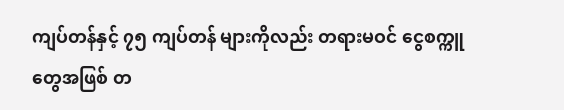ကျပ်တန်နှင့် ၇၅ ကျပ်တန် များကိုလည်း တရားမဝင် ငွေစက္ကူတွေအဖြစ် တ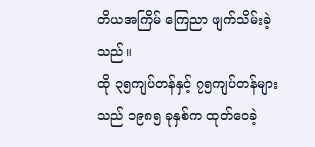တိယအကြိမ် ကြေညာ ဖျက်သိမ်းခဲ့သည်။
ထို ၃၅ကျပ်တန်နှင့် ၇၅ကျပ်တန်များသည် ၁၉၈၅ ခုနှစ်က ထုတ်ဝေခဲ့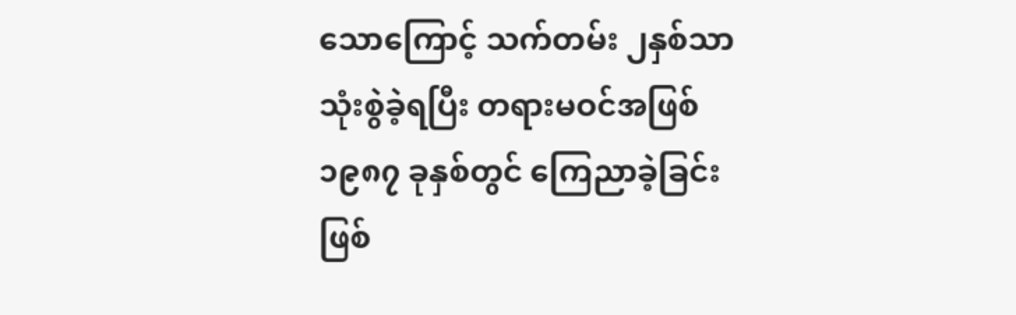သောကြောင့် သက်တမ်း ၂နှစ်သာ သုံးစွဲခဲ့ရပြီး တရားမဝင်အဖြစ် ၁၉၈၇ ခုနှစ်တွင် ကြေညာခဲ့ခြင်း ဖြစ်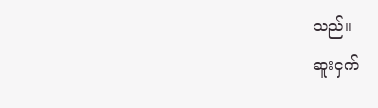သည်။
ဆူးငှက်